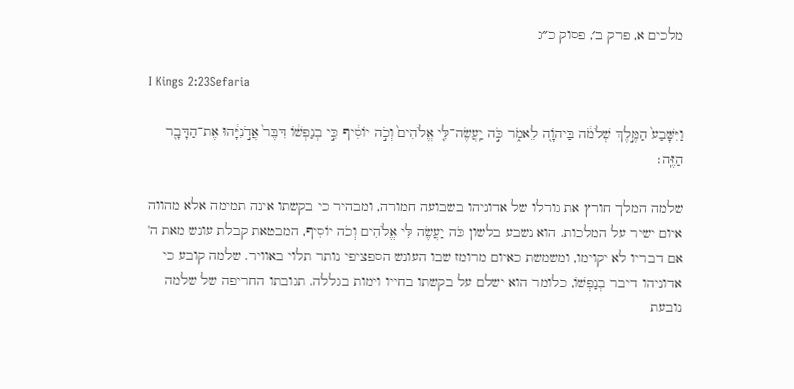מלכים א, פרק ב׳, פסוק כ״ג

I Kings 2:23Sefaria

וַיִּשָּׁבַע֙ הַמֶּ֣לֶךְ שְׁלֹמֹ֔ה בַּיהֹוָ֖ה לֵאמֹ֑ר כֹּ֣ה יַֽעֲשֶׂה־לִּ֤י אֱלֹהִים֙ וְכֹ֣ה יוֹסִ֔יף כִּ֣י בְנַפְשׁ֔וֹ דִּבֶּר֙ אֲדֹ֣נִיָּ֔הוּ אֶת־הַדָּבָ֖ר הַזֶּֽה׃

שלמה המלך חורץ את גורלו של אדוניהו בשבועה חמורה, ומבהיר כי בקשתו אינה תמימה אלא מהווה איום ישיר על המלכות. הוא נשבע בלשון כֹּה יַעֲשֶׂה לִּי אֱלֹהִים וְכֹה יוֹסִיף, המבטאת קבלת עונש מאת ה' אם דבריו לא יקוימו, ומשמשת כאיום מרומז שבו העונש הספציפי נותר תלוי באוויר. שלמה קובע כי אדוניהו דיבר בְנַפְשׁוֹ, כלומר הוא ישלם על בקשתו בחייו וימות בגללה. תגובתו החריפה של שלמה נובעת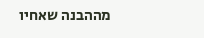מההבנה שאחיו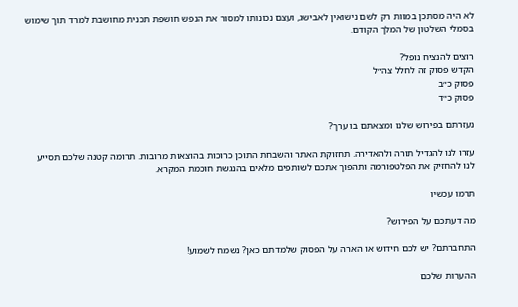לא היה מסתכן במוות רק לשם נישואין לאבישג, ועצם נכונותו למסור את הנפש חושפת תכנית מחושבת למרד תוך שימוש בסמלי השלטון של המלך הקודם.

רוצים להנציח נופל?
הקדש פסוק זה לחלל צה״ל
פסוק כ״ב
פסוק כ״ד

נעזרתם בפירוש שלנו ומצאתם בו ערך?

עזרו לנו להגדיל תורה ולהאדירה. תחזוקת האתר והשבחת התוכן כרוכות בהוצאות מרובות. תרומה קטנה שלכם תסייע לנו להחזיק את הפלטפורמה ותהפוך אתכם לשותפים מלאים בהנגשת חוכמת המקרא.

תרמו עכשיו

מה דעתכם על הפירוש?

התחברתם? יש לכם חידוש או הארה על הפסוק שלמדתם כאן? נשמח לשמוע!

ההערות שלכם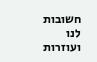חשובות לנו ועוזרות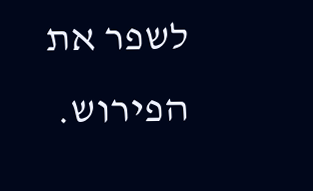לשפר את הפירוש.